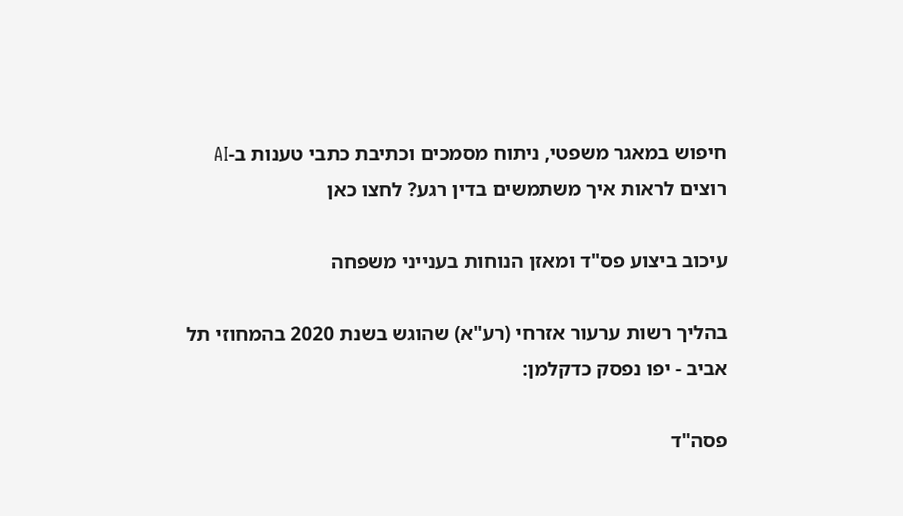חיפוש במאגר משפטי, ניתוח מסמכים וכתיבת כתבי טענות ב-AI
רוצים לראות איך משתמשים בדין רגע? לחצו כאן

עיכוב ביצוע פס"ד ומאזן הנוחות בענייני משפחה

בהליך רשות ערעור אזרחי (רע"א) שהוגש בשנת 2020 בהמחוזי תל אביב - יפו נפסק כדקלמן:

פסה"ד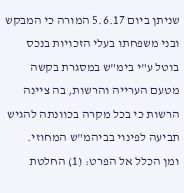שניתן ביום 5.6.17 המורה כי המבקש ובני משפחתו בעלי הזכויות בנכס בוטל ע"י בימ"ש במסגרת בקשה מטעם הערייה והרשות, בה ציינה הרשות כי בכל מקרה בכוונתה להגיש תביעה לפינוי בביהמ"ש המחוזי.
ומן הכלל אל הפרט: (1) החלטת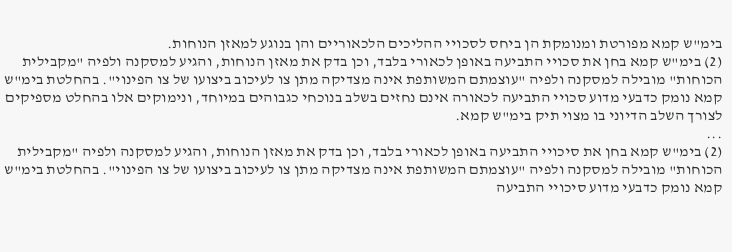בימ"ש קמא מפורטת ומנומקת הן ביחס לסכויי ההליכים הלכאוריים והן בנוגע למאזן הנוחות.
(2) בימ"ש קמא בחן את סכויי התביעה באופן לכאורי בלבד, וכן בדק את מאזן הנוחות, והגיע למסקנה ולפיה "מקבילית הכוחות" מובילה למסקנה ולפיה "עוצמתם המשותפת אינה מצדיקה מתן צו לעיכוב ביצועו של צו הפינוי". בהחלטת בימ"ש קמא נומק כדבעי מדוע סכויי התביעה לכאורה אינם נחזים בשלב בנוכחי כגבוהים במיוחד, ונימוקים אלו בהחלט מספיקים לצורך השלב הדיוני בו מצוי תיק בימ"ש קמא.
...
(2) בימ"ש קמא בחן את סיכויי התביעה באופן לכאורי בלבד, וכן בדק את מאזן הנוחות, והגיע למסקנה ולפיה "מקבילית הכוחות" מובילה למסקנה ולפיה "עוצמתם המשותפת אינה מצדיקה מתן צו לעיכוב ביצועו של צו הפינוי". בהחלטת בימ"ש קמא נומק כדבעי מדוע סיכויי התביעה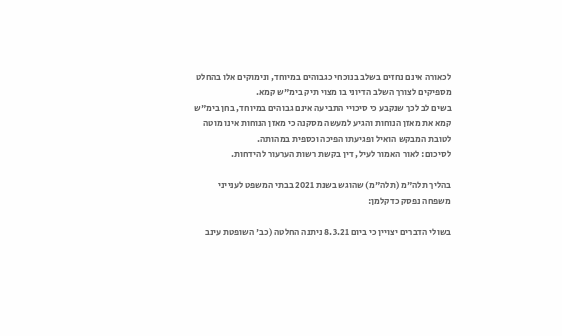לכאורה אינם נחזים בשלב בנוכחי כגבוהים במיוחד, ונימוקים אלו בהחלט מספיקים לצורך השלב הדיוני בו מצוי תיק בימ"ש קמא.
בשים לב לכך שנקבע כי סיכויי התביעה אינם גבוהים במיוחד, בחן בימ"ש קמא את מאזן הנוחות והגיע למעשה מסקנה כי מאזן הנוחות אינו מוטה לטובת המבקש הואיל ופגיעתו הפיכה וכספית במהותה.
לסיכום: לאור האמור לעיל, דין בקשת רשות הערעור להידחות.

בהליך תלה"מ (תלה"מ) שהוגש בשנת 2021 בבתי המשפט לענייני משפחה נפסק כדקלמן:

בשולי הדברים יצויין כי ביום 8.3.21 ניתנה החלטה (כב' השופטת עינב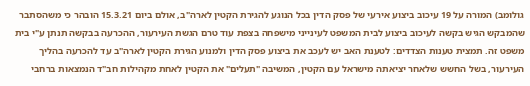גולומב) המורה על 19 עיכוב ביצוע אירעי של פסק הדין בכל הנוגע להגירת הקטין לארה"ב, אולם ביום 15.3.21 הובהר כי משהסתבר שהמבקש הגיש בקשה לעיכוב ביצוע לבית המשפט לעינייני מישפחה בצפת עוד טרם הגשת העירעור, ההכרעה בבקשה תנתן ע"י בית משפט זה. תמצית טענות הצדדים: לטענת האב יש לעכב את ביצוע פסק הדין ולמנוע הגירת הקטין לארה"ב עד להכרעה בהליך העירעור, בשל החשש שלאחר יציאתה מישראל עם הקטין, המשיבה "תעלים" את הקטין לאחת מקהילות חב"ד הנמצאות ברחבי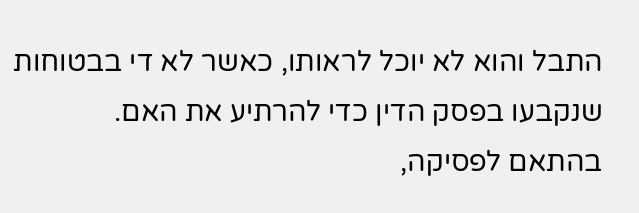התבל והוא לא יוכל לראותו, כאשר לא די בבטוחות שנקבעו בפסק הדין כדי להרתיע את האם.
בהתאם לפסיקה,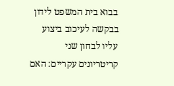בבוא בית המשפט לידון בבקשה לעיכוב ביצוע עליו לבחון שני קריטריונים עקריים: האם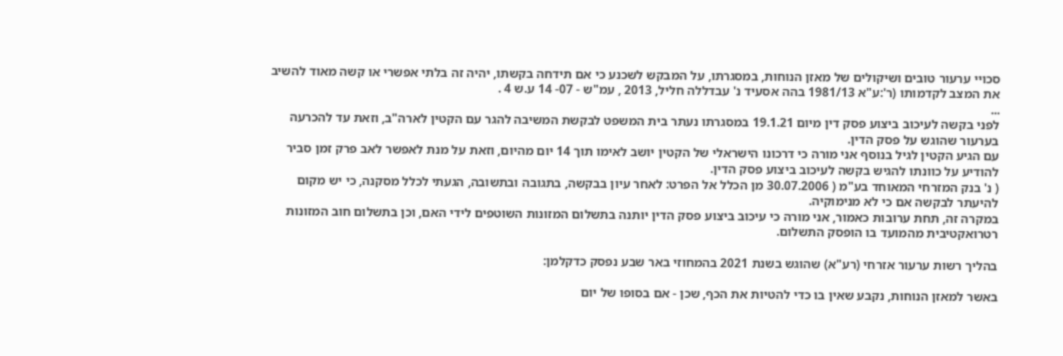סכויי ערעור טובים ושיקולים של מאזן הנוחות, במסגרתו, על המבקש לשכנע כי אם תידחה בקשתו, יהיה זה בלתי אפשרי או קשה מאוד להשיב את המצב לקדמותו (ר':ע"א 1981/13 בהה אסעיד נ' עבדללה חליל, 2013 , עמ"ש - 07- 14 ע.ש 4 .
...
לפני בקשה לעיכוב ביצוע פסק דין מיום 19.1.21 במסגרתו נעתר בית המשפט לבקשת המשיבה להגר עם הקטין לארה"ב, וזאת עד להכרעה בערעור שהוגש על פסק הדין.
עם הגיע הקטין לגיל בנוסף אני מורה כי דרכונו הישראלי של הקטין יושב לאימו תוך 14 יום מהיום, וזאת על מנת לאפשר לאב פרק זמן סביר להודיע על כוונתו להגיש בקשה לעיכוב ביצוע פסק הדין.
( נ' בנק המזרחי המאוחד בע"מ ( 30.07.2006 מן הכלל אל הפרט: לאחר עיון בבקשה, בתגובה ובתשובה, הגעתי לכלל מסקנה, כי יש מקום להיעתר לבקשה אם כי לא מנימוקיה.
במקרה זה, תחת ערובות כאמור, אני מורה כי עיכוב ביצוע פסק הדין יותנה בתשלום המזונות השוטפים לידי האם, וכן בתשלום חוב המזונות רטרואקטיבית מהמועד בו הופסק התשלום.

בהליך רשות ערעור אזרחי (רע"א) שהוגש בשנת 2021 בהמחוזי באר שבע נפסק כדקלמן:

באשר למאזן הנוחות, נקבע שאין בו כדי להטיות את הכף, שכן - אם בסופו של יום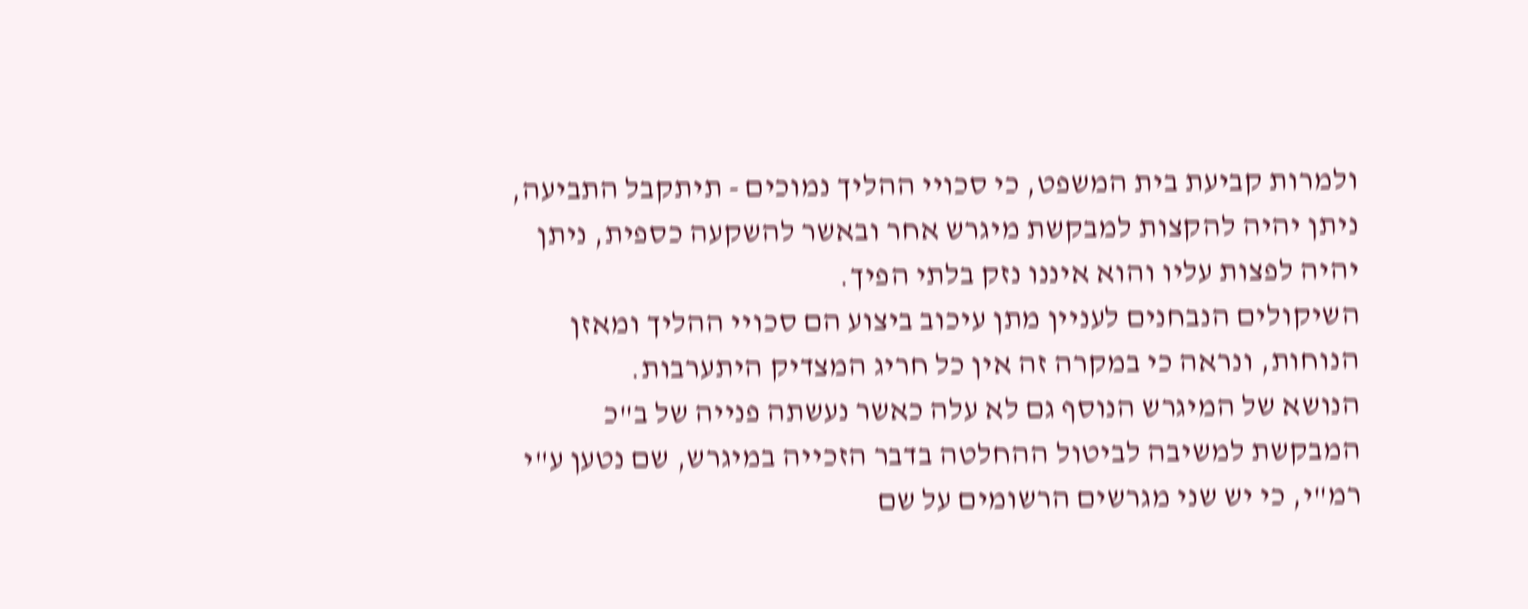ולמרות קביעת בית המשפט, כי סכויי ההליך נמוכים - תיתקבל התביעה, ניתן יהיה להקצות למבקשת מיגרש אחר ובאשר להשקעה כספית, ניתן יהיה לפצות עליו והוא איננו נזק בלתי הפיך.
השיקולים הנבחנים לעניין מתן עיכוב ביצוע הם סכויי ההליך ומאזן הנוחות, ונראה כי במקרה זה אין כל חריג המצדיק היתערבות.
הנושא של המיגרש הנוסף גם לא עלה כאשר נעשתה פנייה של ב"כ המבקשת למשיבה לביטול ההחלטה בדבר הזכייה במיגרש, שם נטען ע"י רמ"י, כי יש שני מגרשים הרשומים על שם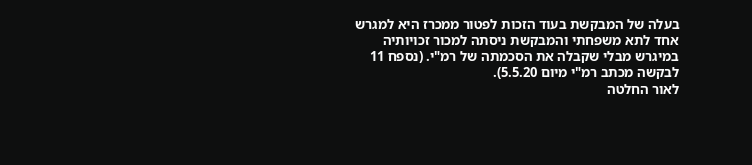בעלה של המבקשת בעוד הזכות לפטור ממכרז היא למגרש אחד לתא משפחתי והמבקשת ניסתה למכור זכויותיה במיגרש מבלי שקבלה את הסכמתה של רמ"י. (נספח 11 לבקשה מכתב רמ"י מיום 5.5.20).
לאור החלטה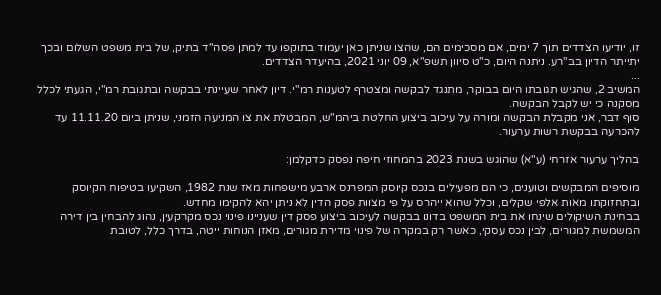זו, יודיעו הצדדים תוך 7 ימים, אם מסכימים הם, שהצו שניתן כאן יעמוד בתוקפו עד למתן פסה"ד בתיק, של בית משפט השלום ובכך יתייתר הדיון בב"רע. ניתנה היום, כ"ט סיוון תשפ"א, 09 יוני 2021, בהיעדר הצדדים.
...
המשיב 2, שהגיש תגובתו היום בבוקר, מתנגד לבקשה ומצטרף לטענות רמ"י. דיון לאחר שעיינתי בבקשה ובתגובת רמ"י, הגעתי לכלל מסקנה כי יש לקבל הבקשה.
סוף דבר, אני מקבלת הבקשה ומורה על עיכוב ביצוע החלטת ביהמ"ש, המבטלת את צו המניעה הזמני, שניתן ביום 11.11.20 עד להכרעה בבקשת רשות ערעור.

בהליך ערעור אזרחי (ע"א) שהוגש בשנת 2023 בהמחוזי חיפה נפסק כדקלמן:

מוסיפים המבקשים וטוענים, כי הם מפעילים בנכס קיוסק המפרנס ארבע מישפחות מאז שנת 1982, השקיעו בטיפוח הקיוסק ובתחזוקתו מאות אלפי שקלים, וכלל שהוא ייהרס על פי מצוות פסק הדין לא ניתן יהא להקימו מחדש.
בבחינת השיקולים שינחו את בית המשפט בדונו בבקשה לעיכוב ביצוע פסק דין שעניינו פינוי נכס מקרקעין, נהוג להבחין בין דירה המשמשת למגורים, לבין נכס עסקי, כאשר רק במקרה של פינוי מדירת מגורים, מאזן הנוחות ייטה, בדרך כלל, לטובת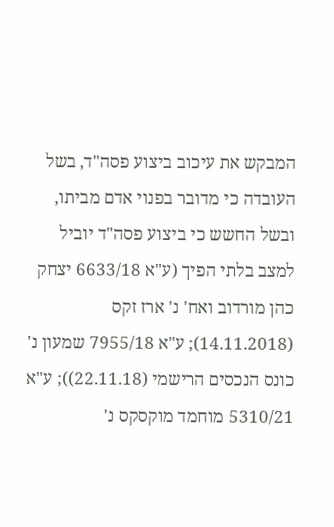המבקש את עיכוב ביצוע פסה"ד, בשל העובדה כי מדובר בפנוי אדם מביתו, ובשל החשש כי ביצוע פסה"ד יוביל למצב בלתי הפיך (ע"א 6633/18 יצחק כהן מורדוב ואח' נ' ארז זקס (14.11.2018); ע"א 7955/18 שמעון נ' כונס הנכסים הרישמי (22.11.18)); ע"א 5310/21 מוחמד מוקסקס נ'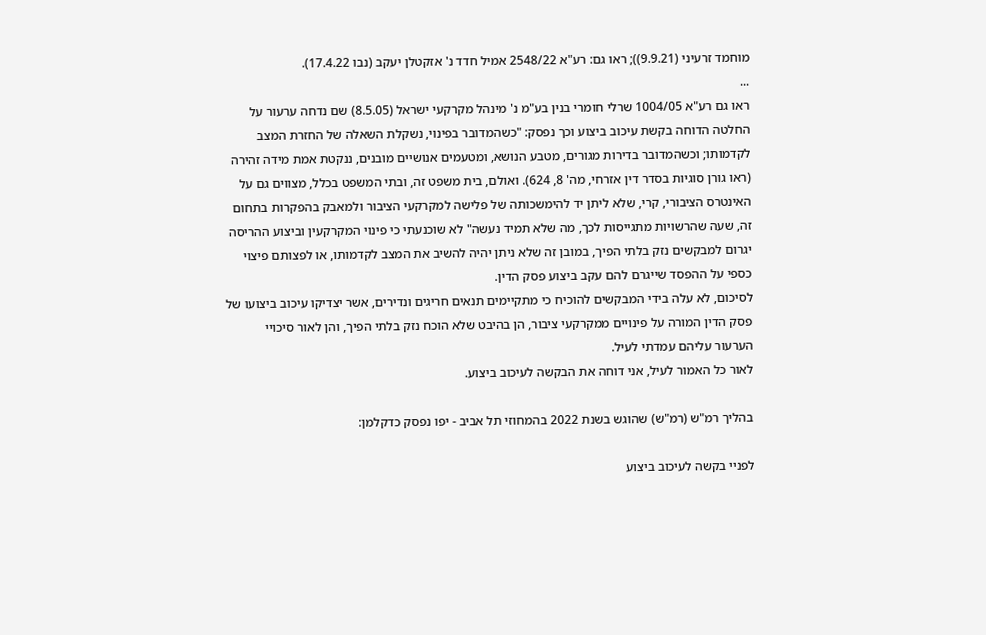מוחמד זרעיני (9.9.21)); ראו גם: רע"א 2548/22 אמיל חדד נ' אזקטלן יעקב (נבו 17.4.22).
...
ראו גם רע"א 1004/05 שרלי חומרי בנין בע"מ נ' מינהל מקרקעי ישראל (8.5.05) שם נדחה ערעור על החלטה הדוחה בקשת עיכוב ביצוע וכך נפסק: "כשהמדובר בפינוי, נשקלת השאלה של החזרת המצב לקדמותו; וכשהמדובר בדירות מגורים, מטבע הנושא, ומטעמים אנושיים מובנים, ננקטת אמת מידה זהירה (ראו גורן סוגיות בסדר דין אזרחי, מה' 8, 624). ואולם, בית משפט זה, ובתי המשפט בכלל, מצווים גם על האינטרס הציבורי, קרי, שלא ליתן יד להימשכותה של פלישה למקרקעי הציבור ולמאבק בהפקרות בתחום זה, שעה שהרשויות מתגייסות לכך, מה שלא תמיד נעשה" לא שוכנעתי כי פינוי המקרקעין וביצוע ההריסה יגרום למבקשים נזק בלתי הפיך, במובן זה שלא ניתן יהיה להשיב את המצב לקדמותו, או לפצותם פיצוי כספי על ההפסד שייגרם להם עקב ביצוע פסק הדין.
לסיכום, לא עלה בידי המבקשים להוכיח כי מתקיימים תנאים חריגים ונדירים, אשר יצדיקו עיכוב ביצועו של פסק הדין המורה על פינויים ממקרקעי ציבור, הן בהיבט שלא הוכח נזק בלתי הפיך, והן לאור סיכויי הערעור עליהם עמדתי לעיל.
לאור כל האמור לעיל, אני דוחה את הבקשה לעיכוב ביצוע.

בהליך רמ"ש (רמ"ש) שהוגש בשנת 2022 בהמחוזי תל אביב - יפו נפסק כדקלמן:

לפניי בקשה לעיכוב ביצוע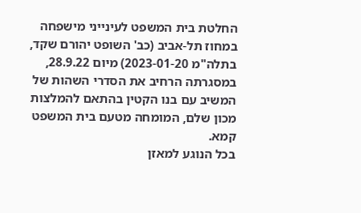החלטת בית המשפט לעינייני מישפחה במחוז תל-אביב (כב' השופט יהורם שקד, בתלה"מ 2023-01-20) מיום 28.9.22, במסגרתה הרחיב את הסדרי השהות של המשיב עם בנו הקטין בהתאם להמלצות מכון שלם, המומחה מטעם בית המשפט קמא.
בכל הנוגע למאזן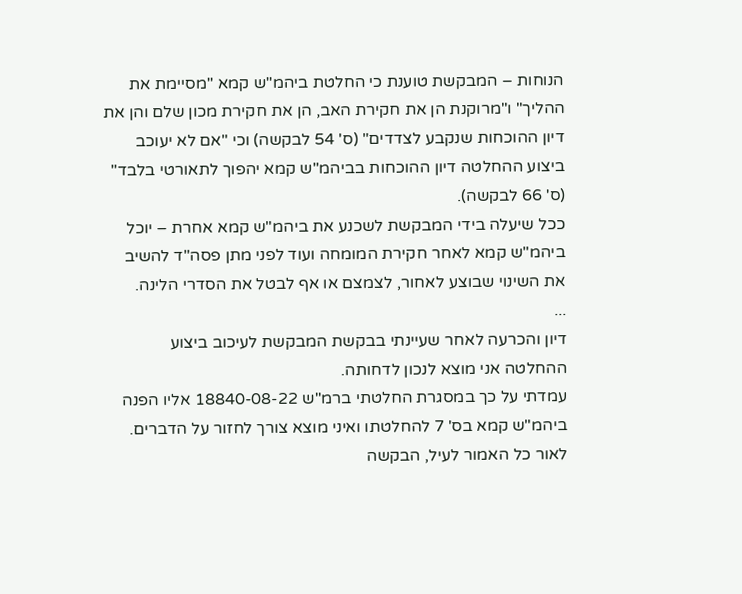הנוחות – המבקשת טוענת כי החלטת ביהמ"ש קמא "מסיימת את ההליך" ו"מרוקנת הן את חקירת האב, הן את חקירת מכון שלם והן את דיון ההוכחות שנקבע לצדדים" (ס' 54 לבקשה) וכי "אם לא יעוכב ביצוע ההחלטה דיון ההוכחות בביהמ"ש קמא יהפוך לתאורטי בלבד" (ס' 66 לבקשה).
ככל שיעלה בידי המבקשת לשכנע את ביהמ"ש קמא אחרת – יוכל ביהמ"ש קמא לאחר חקירת המומחה ועוד לפני מתן פסה"ד להשיב את השינוי שבוצע לאחור, לצמצם או אף לבטל את הסדרי הלינה.
...
דיון והכרעה לאחר שעיינתי בבקשת המבקשת לעיכוב ביצוע ההחלטה אני מוצא לנכון לדחותה.
עמדתי על כך במסגרת החלטתי ברמ"ש 18840-08-22 אליו הפנה ביהמ"ש קמא בס' 7 להחלטתו ואיני מוצא צורך לחזור על הדברים.
לאור כל האמור לעיל, הבקשה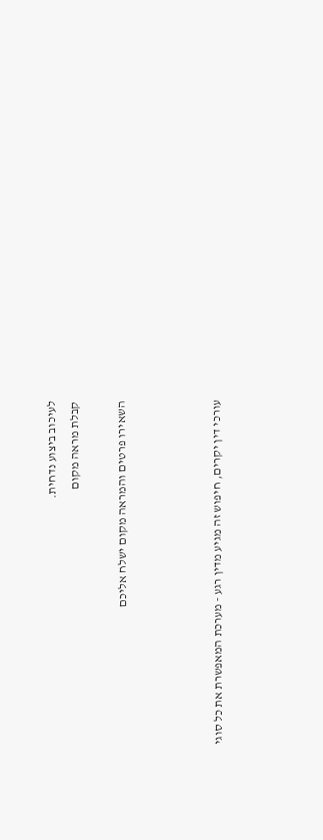לעיכוב ביצוע נדחית.
קבלת מראה מקום

השאירו פרטים והמראה מקום ישלח אליכם



עורכי דין יקרים, חיפוש זה מגיע מדין רגע - מערכת המאפשרת את כל סוגי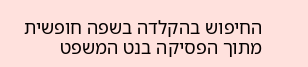החיפוש בהקלדה בשפה חופשית מתוך הפסיקה בנט המשפט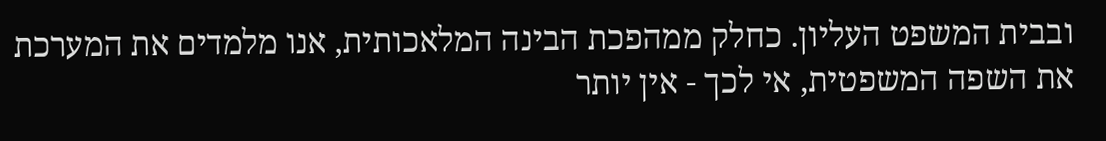ובבית המשפט העליון. כחלק ממהפכת הבינה המלאכותית, אנו מלמדים את המערכת את השפה המשפטית, אי לכך - אין יותר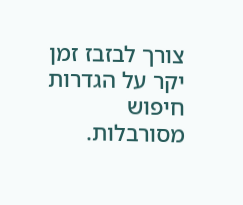צורך לבזבז זמן יקר על הגדרות חיפוש מסורבלות.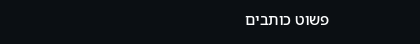פשוט כותבים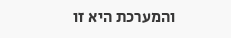והמערכת היא זו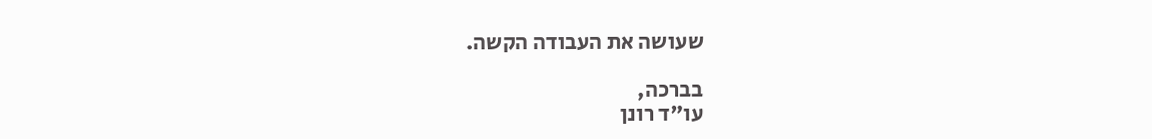שעושה את העבודה הקשה.

בברכה,
עו"ד רונן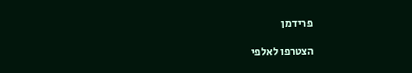פרידמן

הצטרפו לאלפי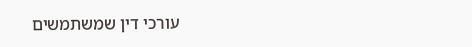עורכי דין שמשתמשים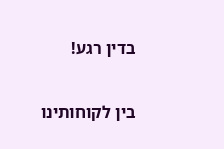בדין רגע!

בין לקוחותינו